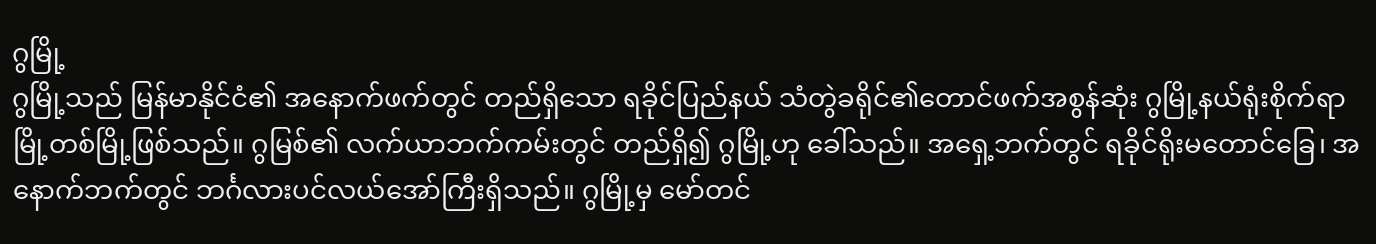ဂွမြို့
ဂွမြို့သည် မြန်မာနိုင်ငံ၏ အနောက်ဖက်တွင် တည်ရှိသော ရခိုင်ပြည်နယ် သံတွဲခရိုင်၏တောင်ဖက်အစွန်ဆုံး ဂွမြို့နယ်ရုံးစိုက်ရာ မြို့တစ်မြို့ဖြစ်သည်။ ဂွမြစ်၏ လက်ယာဘက်ကမ်းတွင် တည်ရှိ၍ ဂွမြို့ဟု ခေါ်သည်။ အရှေ့ဘက်တွင် ရခိုင်ရိုးမတောင်ခြေ၊ အနောက်ဘက်တွင် ဘင်္ဂလားပင်လယ်အော်ကြီးရှိသည်။ ဂွမြို့မှ မော်တင်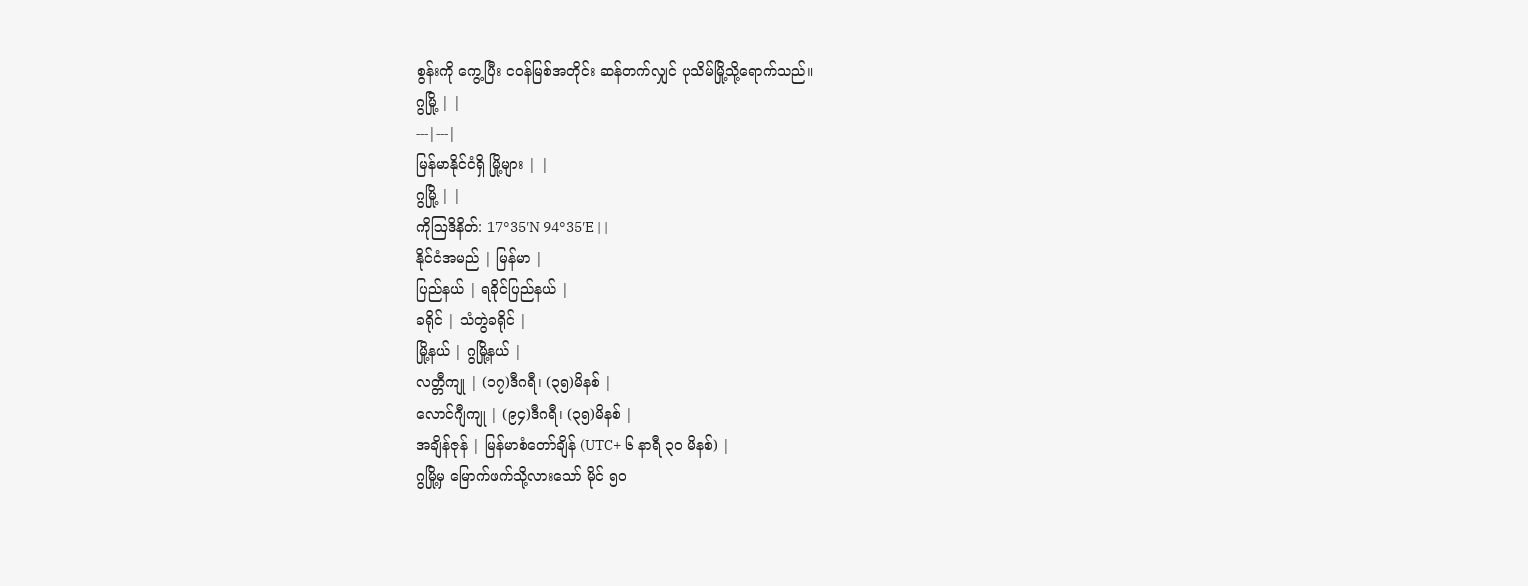စွန်းကို ကွေ့ပြီး ငဝန်မြစ်အတိုင်း ဆန်တက်လျှင် ပုသိမ်မြို့သို့ရောက်သည်။
ဂွမြို့ | |
---|---|
မြန်မာနိုင်ငံရှိ မြို့များ | |
ဂွမြို့ | |
ကိုဩဒိနိတ်: 17°35′N 94°35′E | |
နိုင်ငံအမည် | မြန်မာ |
ပြည်နယ် | ရခိုင်ပြည်နယ် |
ခရိုင် | သံတွဲခရိုင် |
မြို့နယ် | ဂွမြို့နယ် |
လတ္တီကျု | (၁၇)ဒီဂရီ၊ (၃၅)မိနစ် |
လောင်ဂျီကျု | (၉၄)ဒီဂရီ၊ (၃၅)မိနစ် |
အချိန်ဇုန် | မြန်မာစံတော်ချိန် (UTC+ ၆ နာရီ ၃၀ မိနစ်) |
ဂွမြို့မှ မြောက်ဖက်သို့လားသော် မိုင် ၅ဝ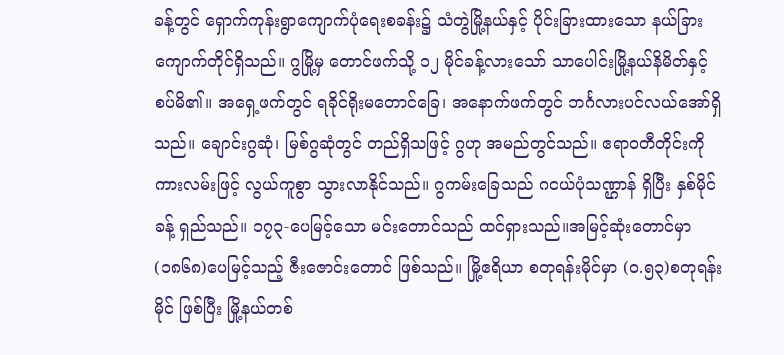ခန့်တွင် ရှောက်ကုန်းရွာကျောက်ပုံရေးစခန်း၌ သံတွဲမြို့နယ်နှင့် ပိုင်းခြားထားသော နယ်ခြားကျောက်တိုင်ရှိသည်။ ဂွမြို့မှ တောင်ဖက်သို့ ၁၂ မိုင်ခန့်လားသော် သာပေါင်းမြို့နယ်နိမိတ်နှင့် စပ်မိ၏။ အရှေ့ဖက်တွင် ရခိုင်ရိုးမတောင်ခြေ၊ အနောက်ဖက်တွင် ဘင်္ဂလားပင်လယ်အော်ရှိသည်။ ချောင်းဂွဆုံ၊ မြစ်ဂွဆုံတွင် တည်ရှိသဖြင့် ဂွဟု အမည်တွင်သည်။ ဧရာဝတီတိုင်းကို ကားလမ်းဖြင့် လွယ်ကူစွာ သွားလာနိုင်သည်။ ဂွကမ်းခြေသည် ဂငယ်ပုံသဏ္ဌာန် ရှိပြီး နှစ်မိုင်ခန့် ရှည်သည်။ ၁၇၃-ပေမြင့်သော မင်းတောင်သည် ထင်ရှားသည်။အမြင့်ဆုံးတောင်မှာ (၁၈၆၈)ပေမြင့်သည့် ဇီးဇောင်းတောင် ဖြစ်သည်။ မြို့ဧရိယာ စတုရန်းမိုင်မှာ (၀.၅၃)စတုရန်းမိုင် ဖြစ်ပြီး မြို့နယ်တစ်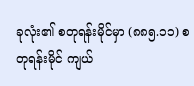ခုလုံး၏ စတုရန်းမိုင်မှာ (၈၈၅.၁၁) စတုရန်းမိုင် ကျယ်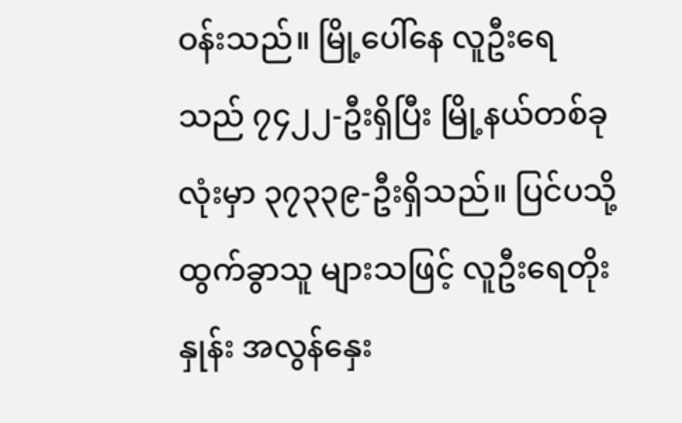ဝန်းသည်။ မြို့ပေါ်နေ လူဦးရေသည် ၇၄၂၂-ဦးရှိပြီး မြို့နယ်တစ်ခုလုံးမှာ ၃၇၃၃၉-ဦးရှိသည်။ ပြင်ပသို့ ထွက်ခွာသူ များသဖြင့် လူဦးရေတိုးနှုန်း အလွန်နှေး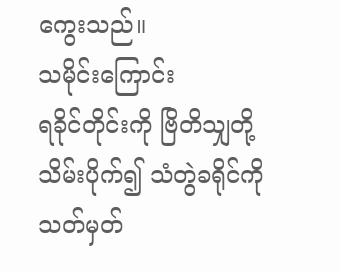ကွေးသည်။
သမိုင်းကြောင်း
ရခိုင်တိုင်းကို ဗြိတိသျှတို့ သိမ်းပိုက်၍ သံတွဲခရိုင်ကို သတ်မှတ်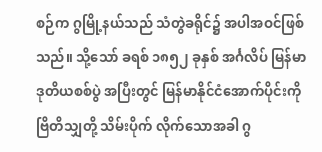စဉ်က ဂွမြို့နယ်သည် သံတွဲခရိုင်၌ အပါအဝင်ဖြစ်သည်။ သို့သော် ခရစ် ၁၈၅၂ ခုနှစ် အင်္ဂလိပ် မြန်မာ ဒုတိယစစ်ပွဲ အပြီးတွင် မြန်မာနိုင်ငံအောက်ပိုင်းကို ဗြိတိသျှတို့ သိမ်းပိုက် လိုက်သောအခါ ဂွ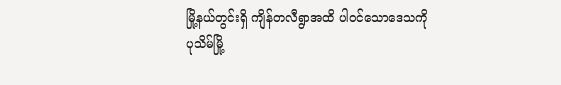မြို့နယ်တွင်းရှိ ကျိန်တလီရွာအထိ ပါဝင်သောဒေသကို ပုသိမ်မြို့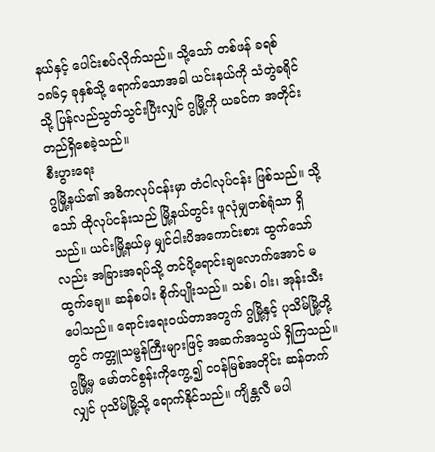နယ်နှင့် ပေါင်းစပ်လိုက်သည်။ သို့သော် တစ်ဖန် ခရစ် ၁၈၆၄ ခုနှစ်သို့ ရောက်သောအခါ ယင်းနယ်ကို သံတွဲခရိုင်သို့ ပြန်လည်သွတ်သွင်းပြီးလျှင် ဂွမြို့ကို ယခင်က အတိုင်း တည်ရှိစေခဲ့သည်။
စီးပွားရေး
ဂွမြို့နယ်၏ အဓိကလုပ်ငန်းမှာ တံငါလုပ်ငန်း ဖြစ်သည်။ သို့သော် ထိုလုပ်ငန်းသည် မြို့နယ်တွင်း ဖူလုံမျှတစ်ရုံသာ ရှိသည်။ ယင်းမြို့နယ်မှ မျှင်ငါးပိအကောင်းစား ထွက်သော်လည်း အခြားအရပ်သို့ တင်ပို့ရောင်းချလောက်အောင် မထွက်ချေ။ ဆန်စပါး စိုက်ပျိုးသည်။ သစ်၊ ဝါး၊ အုန်းသီး ပေါသည်။ ရောင်းရေးဝယ်တာအတွက် ဂွမြို့နှင့် ပုသိမ်မြို့တို့တွင် ကတ္တူသမ္ဗန်ကြီးများဖြင့် အဆက်အသွယ် ရှိကြသည်။ ဂွမြို့မှ မော်တင်စွန်းကိုကွေ့၍ ငဝန်မြစ်အတိုင်း ဆန်တက်လျှင် ပုသိမ်မြို့သို့ ရောက်နိုင်သည်။ ကျိန္တလီ မပါ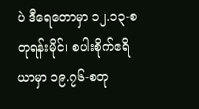ပဲ ဒီရေတောမှာ ၁၂.၁၃-စတုရန်းမိုင်၊ စပါးစိုက်ဧရိယာမှာ ၁၉.၇၆-စတု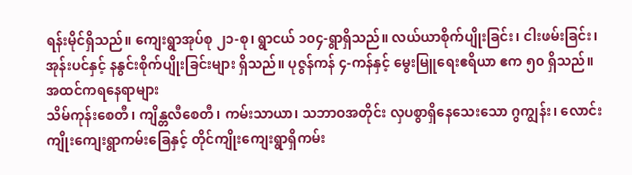ရန်းမိုင်ရှိသည်။ ကျေးရွာအုပ်စု ၂၁-စု၊ ရွာငယ် ၁၀၄-ရွာရှိသည်။ လယ်ယာစိုက်ပျိုးခြင်း၊ ငါးဖမ်းခြင်း၊ အုန်းပင်နှင့် နနွင်းစိုက်ပျိုးခြင်းများ ရှိသည်။ ပုဇွန်ကန် ၄-ကန်နှင့် မွေးမြူရေးဧရိယာ ဧက ၅၀ ရှိသည်။
အထင်ကရနေရာများ
သိမ်ကုန်းစေတီ၊ ကျိန္တလီစေတီ၊ ကမ်းသာယာ၊ သဘာဝအတိုင်း လှပစွာရှိနေသေးသော ဂွကျွန်း၊ လောင်းကျိုးကျေးရွာကမ်းခြေနှင့် တိုင်ကျိုးကျေးရွာရှိကမ်း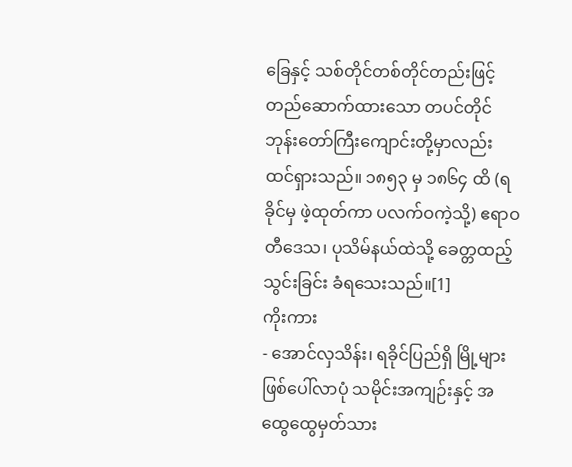ခြေနှင့် သစ်တိုင်တစ်တိုင်တည်းဖြင့် တည်ဆောက်ထားသော တပင်တိုင်ဘုန်းတော်ကြီးကျောင်းတို့မှာလည်း ထင်ရှားသည်။ ၁၈၅၃ မှ ၁၈၆၄ ထိ (ရခိုင်မှ ဖဲ့ထုတ်ကာ ပလက်ဝကဲ့သို့) ဧရာဝတီဒေသ၊ ပုသိမ်နယ်ထဲသို့ ခေတ္တထည့်သွင်းခြင်း ခံရသေးသည်။[1]
ကိုးကား
- အောင်လှသိန်း၊ ရခိုင်ပြည်ရှိ မြို့များ ဖြစ်ပေါ်လာပုံ သမိုင်းအကျဉ်းနှင့် အထွေထွေမှတ်သား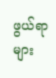ဖွယ်ရာများ